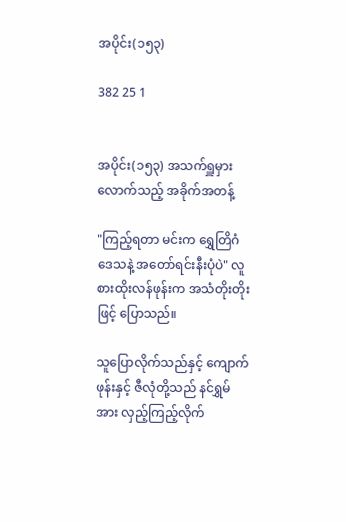အပိုင်း(၁၅၃)

382 25 1


အပိုင်း(၁၅၃) အသက်ရှူမှားလောက်သည့် အခိုက်အတန့်

"ကြည့်ရတာ မင်းက ရွှေတြိဂံဒေသနဲ့ အတော်ရင်းနီးပုံပဲ" လူစားထိုးလန်ဖုန်းက အသံတိုးတိုးဖြင့် ပြောသည်။

သူပြောလိုက်သည်နှင့် ကျောက်ဖုန်းနှင့် ဇီလုံတို့သည် နင်ရွှမ်အား လှည့်ကြည့်လိုက်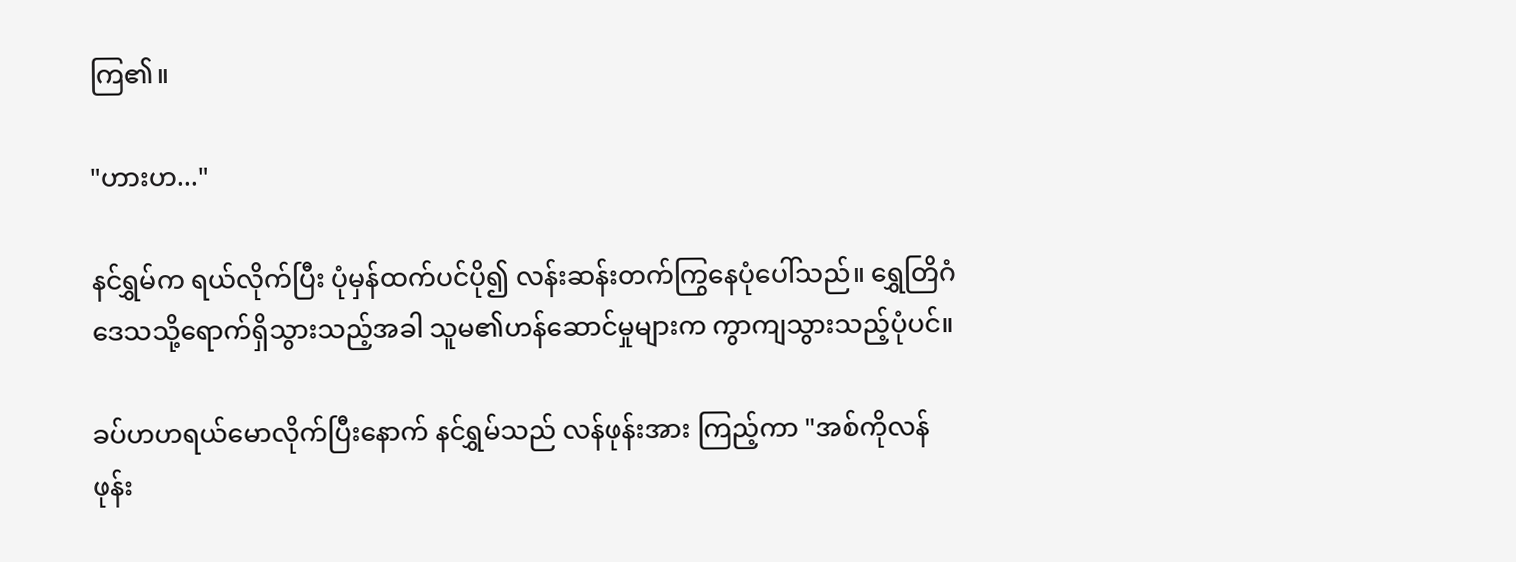ကြ၏။

"ဟားဟ..."

နင်ရွှမ်က ရယ်လိုက်ပြီး ပုံမှန်ထက်ပင်ပို၍ လန်းဆန်းတက်ကြွနေပုံပေါ်သည်။ ရွှေတြိဂံဒေသသို့ရောက်ရှိသွားသည့်အခါ သူမ၏ဟန်ဆောင်မှုများက ကွာကျသွားသည့်ပုံပင်။

ခပ်ဟဟရယ်မောလိုက်ပြီးနောက် နင်ရွှမ်သည် လန်ဖုန်းအား ကြည့်ကာ "အစ်ကိုလန်ဖုန်း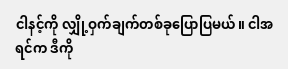ငါနင့်ကို လျှို့ဝှက်ချက်တစ်ခုပြောပြမယ်။ ငါအရင်က ဒီကို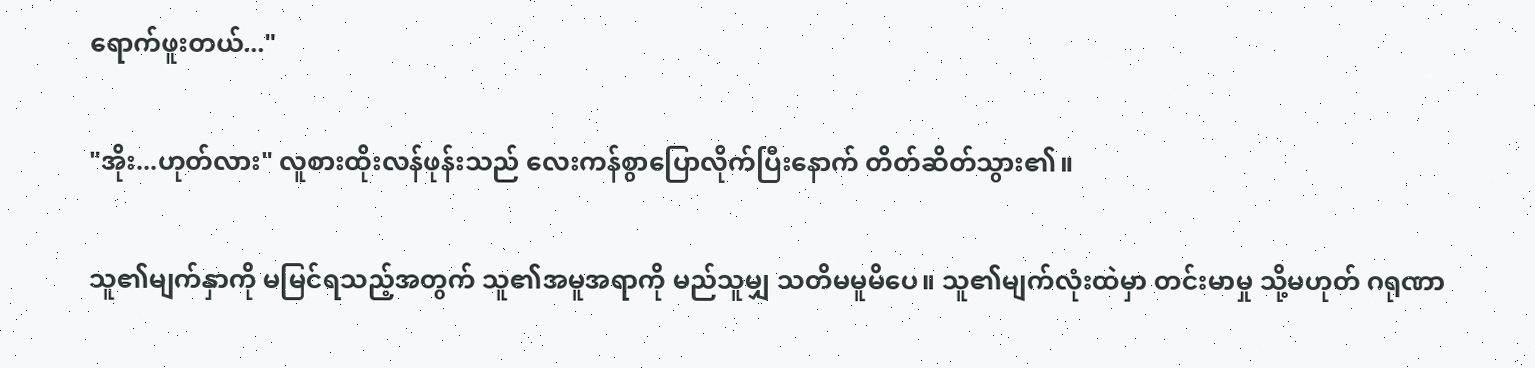ရောက်ဖူးတယ်..."

"အိုး...ဟုတ်လား" လူစားထိုးလန်ဖုန်းသည် လေးကန်စွာပြောလိုက်ပြီးနောက် တိတ်ဆိတ်သွား၏။

သူ၏မျက်နှာကို မမြင်ရသည့်အတွက် သူ၏အမူအရာကို မည်သူမျှ သတိမမူမိပေ။ သူ၏မျက်လုံးထဲမှာ တင်းမာမှု သို့မဟုတ် ဂရုဏာ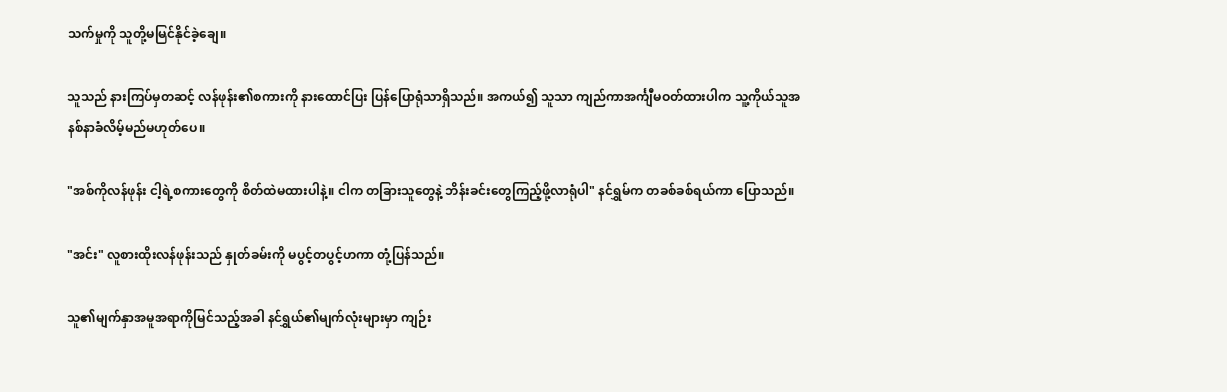သက်မှုကို သူတို့မမြင်နိုင်ခဲ့ချေ။

သူသည် နားကြပ်မှတဆင့် လန်ဖုန်း၏စကားကို နားထောင်ပြး ပြန်ပြောရုံသာရှိသည်။ အကယ်၍ သူသာ ကျည်ကာအင်္ကျီမဝတ်ထားပါက သူ့ကိုယ်သူအနစ်နာခံလိမ့်မည်မဟုတ်ပေ။

"အစ်ကိုလန်ဖုန်း ငါ့ရဲ့စကားတွေကို စိတ်ထဲမထားပါနဲ့။ ငါက တခြားသူတွေနဲ့ ဘိန်းခင်းတွေကြည့်ဖို့လာရုံပါ" နင်ရွှမ်က တခစ်ခစ်ရယ်ကာ ပြောသည်။

"အင်း" လူစားထိုးလန်ဖုန်းသည် နှုတ်ခမ်းကို မပွင့်တပွင့်ဟကာ တုံ့ပြန်သည်။

သူ၏မျက်နှာအမူအရာကိုမြင်သည့်အခါ နင်ရွှယ်၏မျက်လုံးများမှာ ကျဉ်း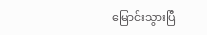မြောင်းသွားပြီ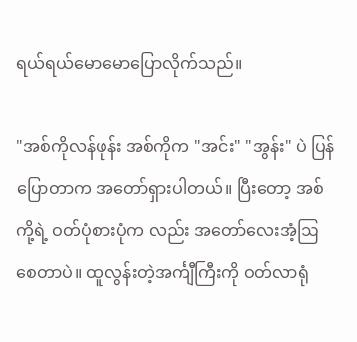ရယ်ရယ်မောမောပြောလိုက်သည်။

"အစ်ကိုလန်ဖုန်း အစ်ကိုက "အင်း" "အွန်း" ပဲ ပြန်ပြောတာက အတော်ရှားပါတယ်။ ပြီးတော့ အစ်ကို့ရဲ့ ဝတ်ပုံစားပုံက လည်း အတော်လေးအံ့ဩစေတာပဲ။ ထူလွန်းတဲ့အင်္ကျီကြီးကို ဝတ်လာရုံ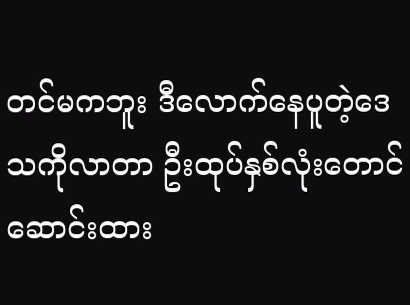တင်မကဘူး ဒီလောက်နေပူတဲ့ဒေသကိုလာတာ ဦးထုပ်နှစ်လုံးတောင် ဆောင်းထား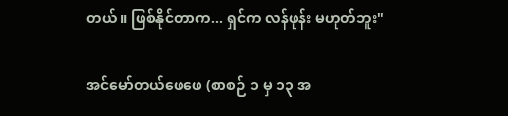တယ်။ ဖြစ်နိုင်တာက... ရှင်က လန်ဖုန်း မဟုတ်ဘူး"

အင်မော်တယ်ဖေဖေ (စာစဉ် ၁ မှ ၁၃ အ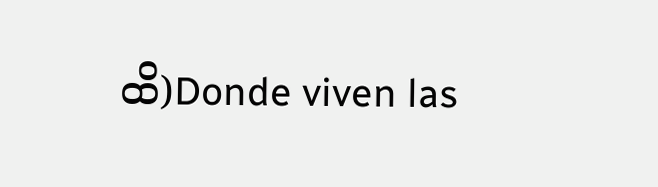ထိ)Donde viven las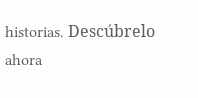historias. Descúbrelo ahora